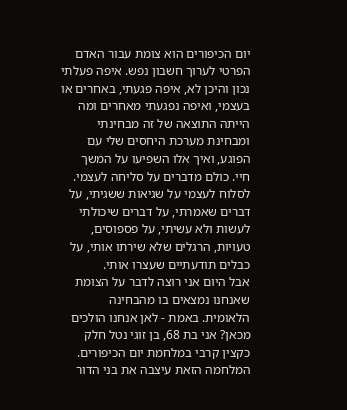יום הכיפורים הוא צומת עבור האדם הפרטי לערוך חשבון נפש. איפה פעלתי נכון והיכן לא, איפה פגעתי, באחרים או בעצמי, ואיפה נפגעתי מאחרים ומה הייתה התוצאה של זה מבחינתי ומבחינת מערכת היחסים שלי עם הפוגע, ואיך אלו השפיעו על המשך חיי. כולם מדברים על סליחה לעצמי. לסלוח לעצמי על שגיאות ששגיתי, על דברים שאמרתי, על דברים שיכולתי לעשות ולא עשיתי, על פספוסים, טעויות, הרגלים שלא שירתו אותי, על כבלים תודעתיים שעצרו אותי.
אבל היום אני רוצה לדבר על הצומת שאנחנו נמצאים בו מהבחינה הלאומית. באמת - לאן אנחנו הולכים מכאן? אני בת 68, בן זוגי נטל חלק כקצין קרבי במלחמת יום הכיפורים. המלחמה הזאת עיצבה את בני הדור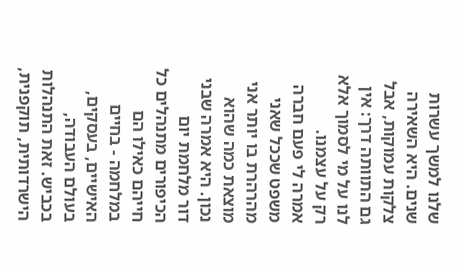שלנו למשך עשרות שנים. היא השאירה צלקות עמוקות, אבל גם התוותה דרך: אין לנו על מי לסמוך אלא רק על עצמנו.
אמרה לי פעם חברה משפט שככל שאני מהרהרת בו יותר אני מוצאת כמה שהוא נכון. היא אמרה שבני דור מלחמת יום הכיפורים מתנהלים כל חייהם כאילו הם במלחמה - בחיים האישיים, בעסקים, בעולם העבודה, בכביש. זאת התנהלות הישרדותית, תוקפנית,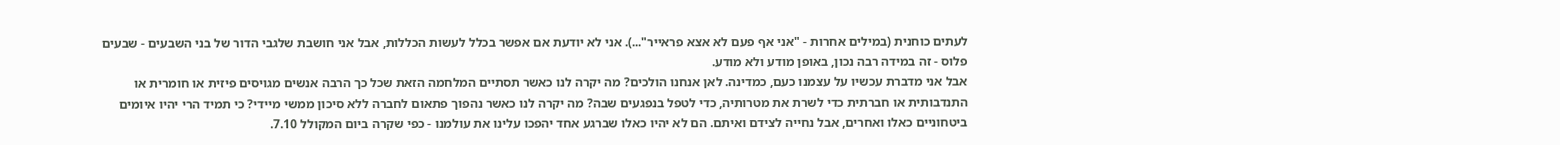לעתים כוחנית (במילים אחרות - "אני אף פעם לא אצא פראייר"...). אני לא יודעת אם אפשר בכלל לעשות הכללות, אבל אני חושבת שלגבי הדור של בני השבעים - שבעים פלוס - זה במידה רבה נכון, באופן מודע ולא מודע.
אבל אני מדברת עכשיו על עצמנו כעם, כמדינה. לאן אנחנו הולכים? מה יקרה לנו כאשר תסתיים המלחמה הזאת שכל כך הרבה אנשים מגויסים פיזית או חומרית או התנדבותית או חברתית כדי לשרת את מטרותיה, כדי לטפל בנפגעים שבה? מה יקרה לנו כאשר נהפוך פתאום לחברה ללא סיכון ממשי מיידי? כי תמיד הרי יהיו איומים ביטחוניים כאלו ואחרים, אבל נחייה לצידם ואיתם. הם לא יהיו כאלו שברגע אחד יהפכו עלינו את עולמנו - כפי שקרה ביום המקולל 7.10.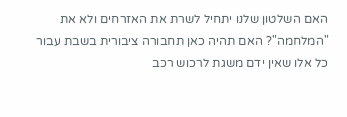האם השלטון שלנו יתחיל לשרת את האזרחים ולא את "המלחמה"? האם תהיה כאן תחבורה ציבורית בשבת עבור כל אלו שאין ידם משגת לרכוש רכב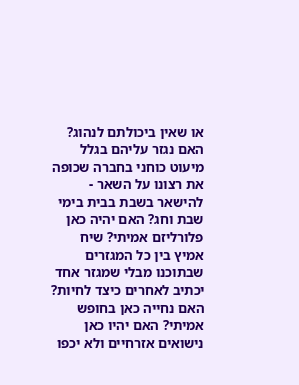או שאין ביכולתם לנהוג? האם נגזר עליהם בגלל מיעוט כוחני בחברה שכופה את רצונו על השאר - להישאר בשבת בבית בימי שבת וחג? האם יהיה כאן פלורליזם אמיתי? שיח אמיץ בין כל המגזרים שבתוכנו מבלי שמגזר אחד יכתיב לאחרים כיצד לחיות?
האם נחייה כאן בחופש אמיתי? האם יהיו כאן נישואים אזרחיים ולא יכפו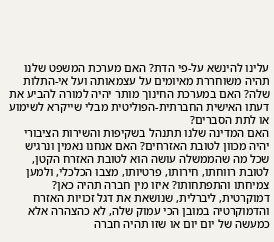עלינו להינשא על-פי הדת? האם מערכת המשפט שלנו תהיה משוחררת מאיומים על עצמאותה ועל אי-התלות שלה? האם במערכת החינוך מותר יהיה למורה להביע את דעתו האישית החברתית-הפוליטית מבלי שייקרא לשימוע או לתת הסברים?
האם המדינה שלנו תתנהל בשקיפות והשירות הציבורי יהיה מכוון לטובת האזרחים? האם אנחנו נאמין ונרגיש שכל מה שהממשלה עושה הוא לטובת האזרח הקטן, לטובת רווחתו, חירותו, פרטיותו, מצבו הכלכלי, ולמען צמיחתו והתפתחותו? איזו מין חברה תהיה כאן? דמוקרטית, ליברלית, שנושאת את דגל זכויות האזרח והדמוקרטיה במובן הכי עמוק שלה, לא כהצהרה אלא כמעשה של יום יום או שזו תהיה חברה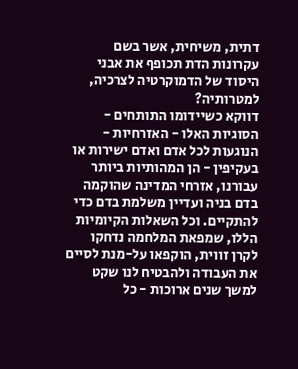דתית, משיחית, אשר בשם עקרונות הדת תכופף את אבני היסוד של הדמוקרטיה לצרכיה, למטרותיה?
דווקא כשיידומו התותחים - הסוגיות האלו - האזרחיות - הנוגעות לכל אדם ואדם ישירות או בעקיפין - הן המהותיות ביותר עבורנו, אזרחי המדינה שהוקמה בדם בניה ועדיין משלמת בדם כדי להתקיים. וכל השאלות הקיומיות הללו, שמפאת המלחמה נדחקו לקרן זווית, הוקפאו על-מנת לסיים את העבודה ולהבטיח לנו שקט למשך שנים ארוכות - כל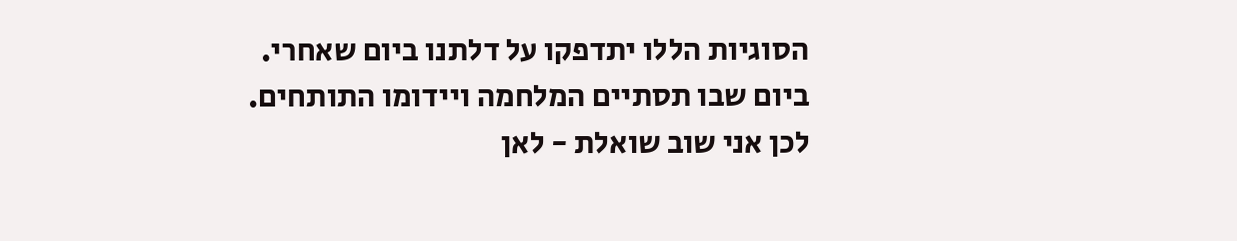הסוגיות הללו יתדפקו על דלתנו ביום שאחרי. ביום שבו תסתיים המלחמה ויידומו התותחים. לכן אני שוב שואלת - לאן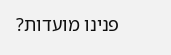פנינו מועדות?